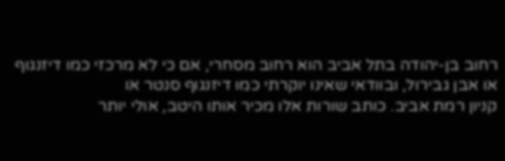רחוב בן-יהודה בתל אביב הוא רחוב מסחרי, אם כי לא מרכזי כמו דיזנגוף או אבן גבירול, ובוודאי שאינו יוקרתי כמו דיזנגוף סנטר או
קניון רמת אביב. כותב שורות אלו מכיר אותו היטב, אולי יותר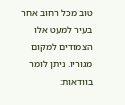טוב מכל רחוב אחר בעיר למעט אלו הצמודים למקום מגוריו. ניתן לומר בוודאות: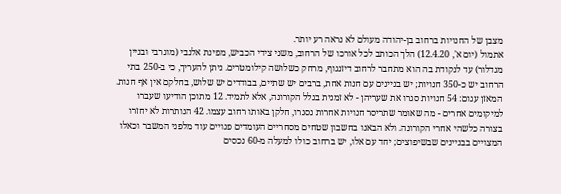מצבן של החנויות ברחוב בן-יהודה מעולם לא נראה רע יותר.
אתמול (יום א', 12.4.20) הלך הכותב לכל אורכו של הרחוב, משני צידי הכביש, מפינת אלנבי (מוגרבי ובניין מגדלור) עד לנקודת בה הוא מתחבר לרחוב דיזנגוף, מרחק כשלושה קילומטרים. ניתן להעריך, כי ב-250 בתי הרחוב יש כ-350 חנויות; יש בניינים עם חנות אחת, ברבים יש שתיים, בבודדים יש שלוש, בחלקם אין אף חנות.
המאזן עגום: 54 חנויות סגרו את שעריהן - לא זמנית בגלל הקורונה, אלא לתמיד. 12 מתוכן הודיעו שעברו למיקומים אחרים - מה שאומר שתריסר חנויות אחרות נסגרו, חלקן באותו רחוב עצמו. 42 הנותרות לא יחזרו בצורה כלשהי אחרי הקורונה. ולא הבאנו בחשבון שטחים מסחריים העומדים פנויים עוד מלפני המשבר וכאלו המצויים בבניינים שבשיפוצים; יחד עם אלו, יש ברחוב כולו למעלה מ-60 נכסים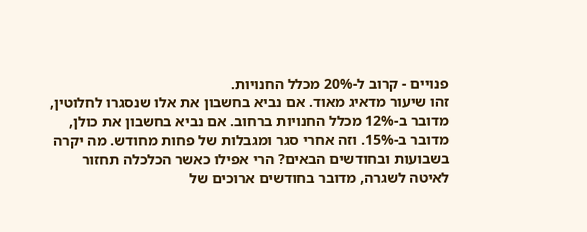פנויים - קרוב ל-20% מכלל החנויות.
זהו שיעור מדאיג מאוד. אם נביא בחשבון את אלו שנסגרו לחלוטין, מדובר ב-12% מכלל החנויות ברחוב. אם נביא בחשבון את כולן, מדובר ב-15%. וזה אחרי סגר ומגבלות של פחות מחודש. מה יקרה בשבועות ובחודשים הבאים? הרי אפילו כאשר הכלכלה תחזור לאיטה לשגרה, מדובר בחודשים ארוכים של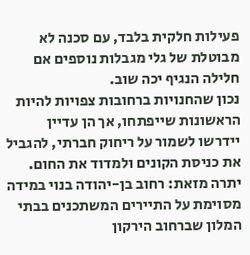פעילות חלקית בלבד, עם סכנה לא מבוטלת של גלי מגבלות נוספים אם חלילה הנגיף יכה שוב.
נכון שהחנויות ברחובות צפויות להיות הראשונות שייפתחו, אך הן עדיין יידרשו לשמור על ריחוק חברתי, להגביל את כניסת הקונים ולמדוד את החום. יתרה מזאת: רחוב בן-יהודה בנוי במידה מסוימת על התיירים המשתכנים בבתי המלון שברחוב הירקון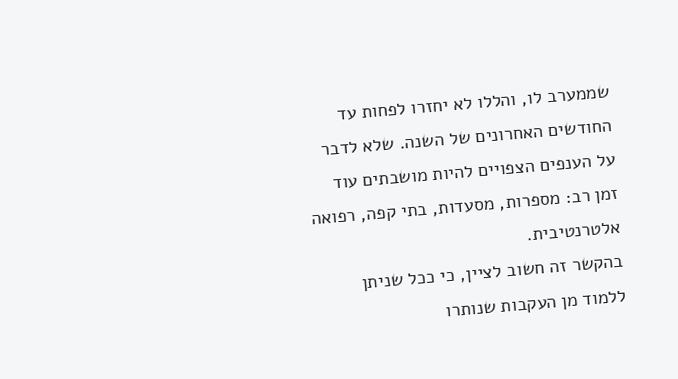שממערב לו, והללו לא יחזרו לפחות עד החודשים האחרונים של השנה. שלא לדבר על הענפים הצפויים להיות מושבתים עוד זמן רב: מספרות, מסעדות, בתי קפה, רפואה אלטרנטיבית.
בהקשר זה חשוב לציין, כי ככל שניתן ללמוד מן העקבות שנותרו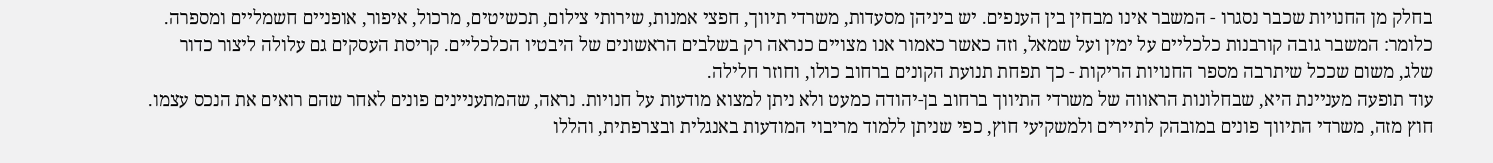בחלק מן החנויות שכבר נסגרו - המשבר אינו מבחין בין הענפים. יש ביניהן מסעדות, משרדי תיווך, חפצי אמנות, שירותי צילום, תכשיטים, מרכול, איפור, אופניים חשמליים ומספרה. כלומר: המשבר גובה קורבנות כלכליים על ימין ועל שמאל, וזה כאשר כאמור אנו מצויים כנראה רק בשלבים הראשונים של היבטיו הכלכליים. קריסת העסקים גם עלולה ליצור כדור שלג, משום שככל שיתרבה מספר החנויות הריקות - כך תפחת תנועת הקונים ברחוב כולו, וחוזר חלילה.
עוד תופעה מעניינת היא, שבחלונות הראווה של משרדי התיווך ברחוב בן-יהודה כמעט ולא ניתן למצוא מודעות על חנויות. נראה, שהמתעניינים פונים לאחר שהם רואים את הנכס עצמו. חוץ מזה, משרדי התיווך פונים במובהק לתיירים ולמשקיעי חוץ, כפי שניתן ללמוד מריבוי המודעות באנגלית ובצרפתית, והללו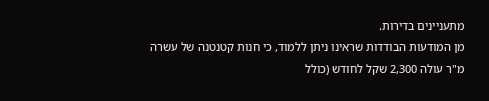מתעניינים בדירות.
מן המודעות הבודדות שראינו ניתן ללמוד, כי חנות קטנטנה של עשרה מ"ר עולה 2,300 שקל לחודש (כולל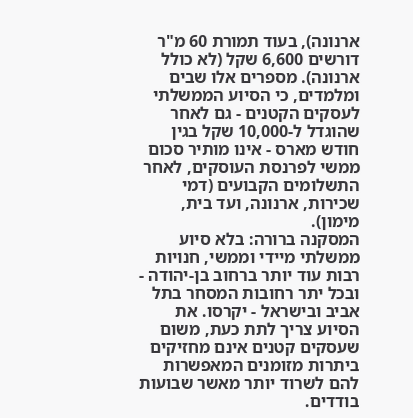ארנונה), בעוד תמורת 60 מ"ר דורשים 6,600 שקל (לא כולל ארנונה). מספרים אלו שבים ומלמדים, כי הסיוע הממשלתי לעסקים הקטנים - גם לאחר שהוגדל ל-10,000 שקל בגין חודש מארס - אינו מותיר סכום ממשי לפרנסת העוסקים, לאחר התשלומים הקבועים (דמי שכירות, ארנונה, ועד בית, מימון).
המסקנה ברורה: בלא סיוע ממשלתי מיידי וממשי, חנויות רבות עוד יותר ברחוב בן-יהודה - ובכל יתר רחובות המסחר בתל אביב ובישראל - יקרסו. את הסיוע צריך לתת כעת, משום שעסקים קטנים אינם מחזיקים ביתרות מזומנים המאפשרות להם לשרוד יותר מאשר שבועות בודדים.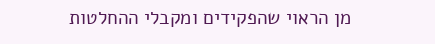מן הראוי שהפקידים ומקבלי ההחלטות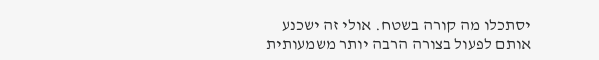יסתכלו מה קורה בשטח. אולי זה ישכנע אותם לפעול בצורה הרבה יותר משמעותית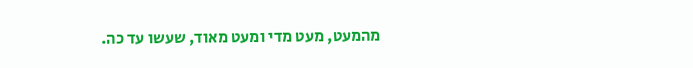מהמעט, מעט מדי ומעט מאוד, שעשו עד כה.